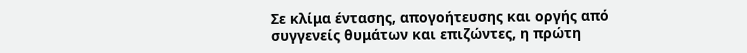Σε κλίμα έντασης, απογοήτευσης και οργής από συγγενείς θυμάτων και επιζώντες, η πρώτη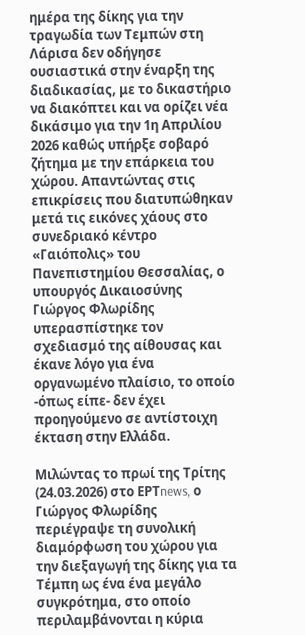ημέρα της δίκης για την τραγωδία των Τεμπών στη Λάρισα δεν οδήγησε ουσιαστικά στην έναρξη της διαδικασίας, με το δικαστήριο να διακόπτει και να ορίζει νέα δικάσιμο για την 1η Απριλίου 2026 καθώς υπήρξε σοβαρό ζήτημα με την επάρκεια του χώρου. Απαντώντας στις επικρίσεις που διατυπώθηκαν μετά τις εικόνες χάους στο συνεδριακό κέντρο «Γαιόπολις» του Πανεπιστημίου Θεσσαλίας, ο υπουργός Δικαιοσύνης Γιώργος Φλωρίδης υπερασπίστηκε τον σχεδιασμό της αίθουσας και έκανε λόγο για ένα οργανωμένο πλαίσιο, το οποίο -όπως είπε- δεν έχει προηγούμενο σε αντίστοιχη έκταση στην Ελλάδα.

Μιλώντας το πρωί της Τρίτης (24.03.2026) στο ΕΡΤnews, ο Γιώργος Φλωρίδης περιέγραψε τη συνολική διαμόρφωση του χώρου για την διεξαγωγή της δίκης για τα Τέμπη ως ένα ένα μεγάλο συγκρότημα, στο οποίο περιλαμβάνονται η κύρια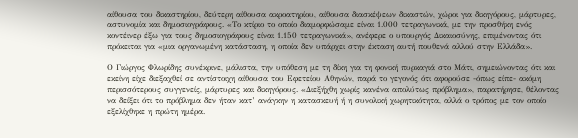αίθουσα του δικαστηρίου, δεύτερη αίθουσα ακροατηρίου, αίθουσα διασκέψεων δικαστών, χώροι για δικηγόρους, μάρτυρες, αστυνομία και δημοσιογράφους. «Το κτίριο το οποίο διαμορφώσαμε είναι 1.000 τετραγωνικά, με την προσθήκη ενός κοντέινερ έξω για τους δημοσιογράφους είναι 1.150 τετραγωνικά», ανέφερε ο υπουργός Δικαιοσύνης, επιμένοντας ότι πρόκειται για «μια οργανωμένη κατάσταση, η οποία δεν υπάρχει στην έκταση αυτή πουθενά αλλού στην Ελλάδα».

Ο Γιώργος Φλωρίδης συνέκρινε, μάλιστα, την υπόθεση με τη δίκη για τη φονική πυρκαγιά στο Μάτι, σημειώνοντας ότι και εκείνη είχε διεξαχθεί σε αντίστοιχη αίθουσα του Εφετείου Αθηνών, παρά το γεγονός ότι αφορούσε -όπως είπε- ακόμη περισσότερους συγγενείς, μάρτυρες και δικηγόρους. «Διεξήχθη χωρίς κανένα απολύτως πρόβλημα», παρατήρησε, θέλοντας να δείξει ότι το πρόβλημα δεν ήταν κατ’ ανάγκην η κατασκευή ή η συνολική χωρητικότητα, αλλά ο τρόπος με τον οποίο εξελίχθηκε η πρώτη ημέρα.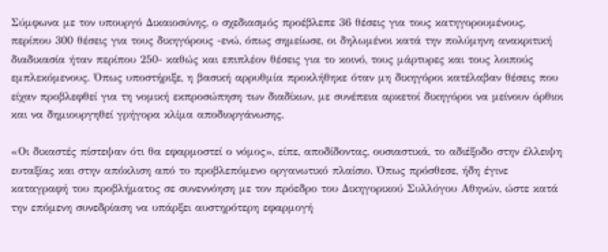Σύμφωνα με τον υπουργό Δικαιοσύνης, ο σχεδιασμός προέβλεπε 36 θέσεις για τους κατηγορουμένους, περίπου 300 θέσεις για τους δικηγόρους -ενώ, όπως σημείωσε, οι δηλωμένοι κατά την πολύμηνη ανακριτική διαδικασία ήταν περίπου 250- καθώς και επιπλέον θέσεις για το κοινό, τους μάρτυρες και τους λοιπούς εμπλεκόμενους. Όπως υποστήριξε, η βασική αρρυθμία προκλήθηκε όταν μη δικηγόροι κατέλαβαν θέσεις που είχαν προβλεφθεί για τη νομική εκπροσώπηση των διαδίκων, με συνέπεια αρκετοί δικηγόροι να μείνουν όρθιοι και να δημιουργηθεί γρήγορα κλίμα αποδιοργάνωσης.

«Οι δικαστές πίστεψαν ότι θα εφαρμοστεί ο νόμος», είπε, αποδίδοντας, ουσιαστικά, το αδιέξοδο στην έλλειψη ευταξίας και στην απόκλιση από το προβλεπόμενο οργανωτικό πλαίσιο. Όπως πρόσθεσε, ήδη έγινε καταγραφή του προβλήματος σε συνεννόηση με τον πρόεδρο του Δικηγορικού Συλλόγου Αθηνών, ώστε κατά την επόμενη συνεδρίαση να υπάρξει αυστηρότερη εφαρμογή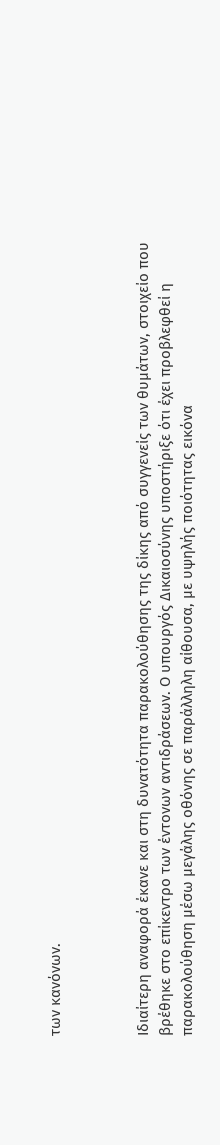των κανόνων.



Ιδιαίτερη αναφορά έκανε και στη δυνατότητα παρακολούθησης της δίκης από συγγενείς των θυμάτων, στοιχείο που βρέθηκε στο επίκεντρο των έντονων αντιδράσεων. Ο υπουργός Δικαιοσύνης υποστήριξε ότι έχει προβλεφθεί η παρακολούθηση μέσω μεγάλης οθόνης σε παράλληλη αίθουσα, με υψηλής ποιότητας εικόνα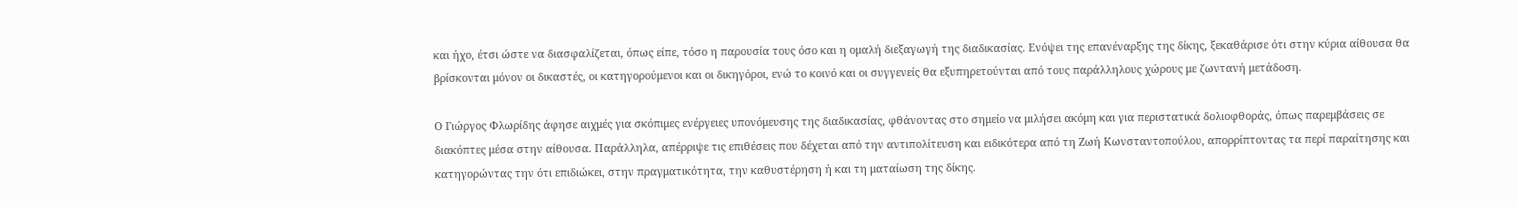και ήχο, έτσι ώστε να διασφαλίζεται, όπως είπε, τόσο η παρουσία τους όσο και η ομαλή διεξαγωγή της διαδικασίας. Ενόψει της επανέναρξης της δίκης, ξεκαθάρισε ότι στην κύρια αίθουσα θα βρίσκονται μόνον οι δικαστές, οι κατηγορούμενοι και οι δικηγόροι, ενώ το κοινό και οι συγγενείς θα εξυπηρετούνται από τους παράλληλους χώρους με ζωντανή μετάδοση.

Ο Γιώργος Φλωρίδης άφησε αιχμές για σκόπιμες ενέργειες υπονόμευσης της διαδικασίας, φθάνοντας στο σημείο να μιλήσει ακόμη και για περιστατικά δολιοφθοράς, όπως παρεμβάσεις σε διακόπτες μέσα στην αίθουσα. Παράλληλα, απέρριψε τις επιθέσεις που δέχεται από την αντιπολίτευση και ειδικότερα από τη Ζωή Κωνσταντοπούλου, απορρίπτοντας τα περί παραίτησης και κατηγορώντας την ότι επιδιώκει, στην πραγματικότητα, την καθυστέρηση ή και τη ματαίωση της δίκης.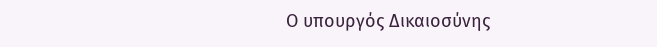Ο υπουργός Δικαιοσύνης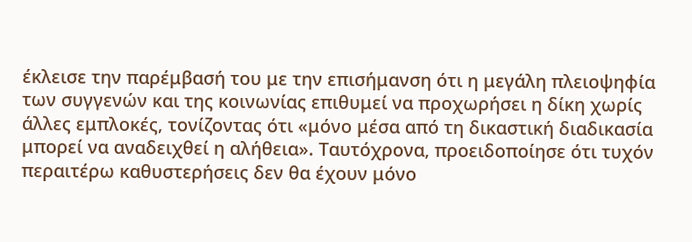έκλεισε την παρέμβασή του με την επισήμανση ότι η μεγάλη πλειοψηφία των συγγενών και της κοινωνίας επιθυμεί να προχωρήσει η δίκη χωρίς άλλες εμπλοκές, τονίζοντας ότι «μόνο μέσα από τη δικαστική διαδικασία μπορεί να αναδειχθεί η αλήθεια». Ταυτόχρονα, προειδοποίησε ότι τυχόν περαιτέρω καθυστερήσεις δεν θα έχουν μόνο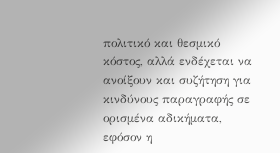πολιτικό και θεσμικό κόστος, αλλά ενδέχεται να ανοίξουν και συζήτηση για κινδύνους παραγραφής σε ορισμένα αδικήματα, εφόσον η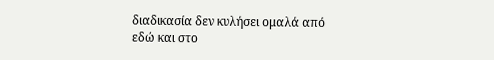διαδικασία δεν κυλήσει ομαλά από εδώ και στο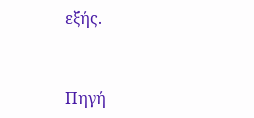εξής.



Πηγή